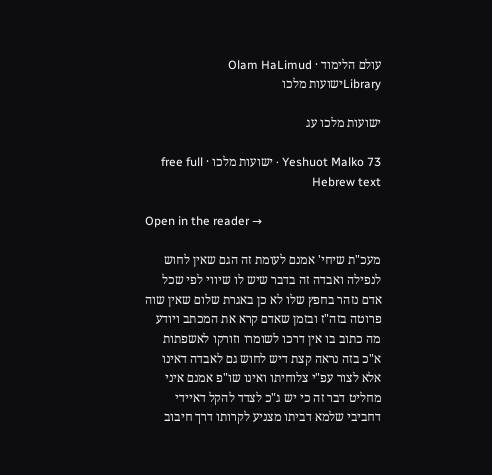עולם הלימוד · Olam HaLimud
Libraryישועות מלכו

ישועות מלכו עג

Yeshuot Malko 73 · ישועות מלכו · free full Hebrew text

Open in the reader →

מעכ"ת שיחי' אמנם לעומת זה הגם שאין לחוש לנפילה ואבדה זה בדבר שיש לו שיווי לפי שכל אדם נזהר בחפץ שלו לא כן באגרת שלום שאין שוה פרוטה בזה"ז ובזמן שאדם קרא את המכתב ויודע מה כתוב בו אין דרכו לשומרו וזורקו לאשפתות א"כ בזה נראה קצת דיש לחוש גם לאבדה דאינו אלא לצור עפ"י צלוחיתו ואינו שו"פ אמנם איני מחליט דבר זה כי יש ג"כ לצדד להקל דאיידי דחביבי שלמא דביתו מצניע לקרותו דרך חיבוב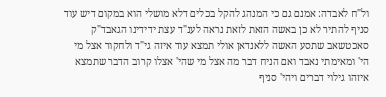ול"ח לאבדה: אמנם גם כי המנהג להקל בכלים דלא מושלי הוא במקום דיש עוד סניף להתיר לא כן באשה הזאת לזאת נראה לענ"ד עצת ידידינו הגאבד"ק סאכטשאב שתסע האשה ללאנדאן אולי תמצא עוד איזה גי"ד ולחקור אצל מי הי' ומאימתי נאבד ואם הניח דבר מה אצל מי שהי' אצלו קרוב הדבר שתמצא איזהו גילוי דברים ויהי' סניף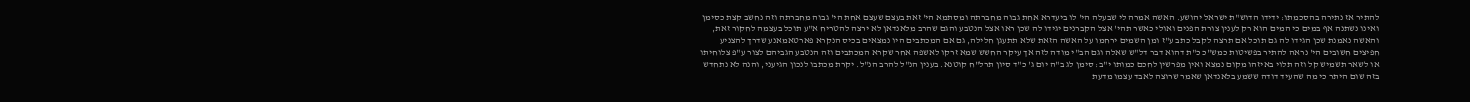להתיר אז נתירה בהסכמתו: ידידו הדוש"ת ישראל יהושע. האשה אמרה לי שבעלה הי' לו ביעדרא אחת גבוה מחברתה ומסתמא הי' זאת בעצם שעצם אחת הי' גבוה מחברתה וזה נחשב קצת כסימן ואינו נשתנה אף במים כי המים הוא רק לענין צורת הפנים ואולי כאשר תהי' אצל הקברנים יגידו לה שכן ראו אצל הנטבע והגם שהרב מלאנדאן לא ירצה להטריח א"ע תוכל בעצמה לחקור זאת, והאשה נאמנת שכן הגידו לה גם תוכל אם תרצה לקבל כתב ע"ז ומן השמים ירחמו על האשה הזאת שלא תתעגן חלילה, גם אם המכתבים היו נמצאים בכיס הנקרא פארטאמאנע שדרך להצניע חפיצים חשובים הי' נראה להתיר בפשיטות כמש"כ כ"ת דהוא דבר דל"ש שאלה וגם הב"י מודה לזה אך עיקר החשש שמא זרקו לאשפה אחר שקרא המכתבים וזה הנטבע הגביהם לצור ע"פ צלוחיתו או לשאר תשמיש קל וזה תלוי באיזהו מקום נמצא ואין מפרשין לחכם כמותו י"ב: סימן לג ב"ה יום ג' כ"ד סיון תרל"ח קוטנא. בענין הנ"ל להרב הנ"ל. יקרת מכתבו לנכון הגיעני, והנה לא נתחדש בזה שום היתר כי מה שהעיד דודה ששמע בלאנדאן שאמר שרוצה לאבד עצמו מדעת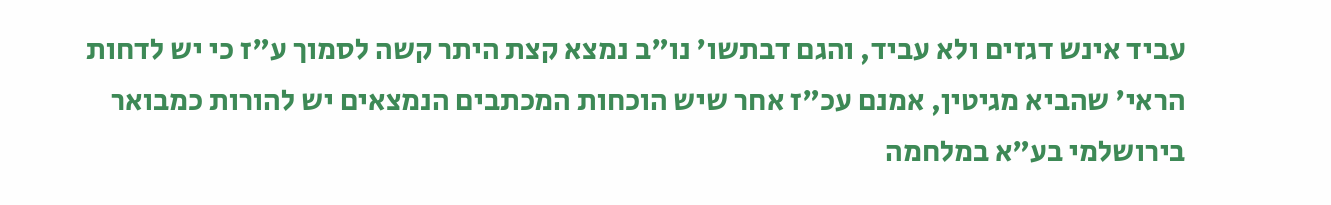עביד אינש דגזים ולא עביד, והגם דבתשו' נו"ב נמצא קצת היתר קשה לסמוך ע"ז כי יש לדחות הראי' שהביא מגיטין, אמנם עכ"ז אחר שיש הוכחות המכתבים הנמצאים יש להורות כמבואר בירושלמי בע"א במלחמה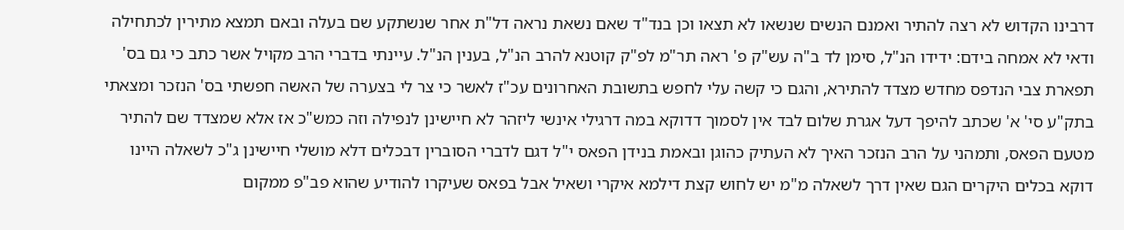דרבינו הקדוש לא רצה להתיר ואמנם הנשים שנשאו לא תצאו וכן בנד"ד שאם נשאת נראה דל"ת אחר שנשתקע שם בעלה ובאם תמצא מתירין לכתחילה ודאי לא אמחה בידם: ידידו הנ"ל, סימן לד ב"ה עש"ק פ' ראה תר"מ לפ"ק קוטנא להרב הנ"ל, בענין הנ"ל. עיינתי בדברי הרב מקויל אשר כתב כי גם בס' תפארת צבי הנדפס מחדש מצדד להתירא, והגם כי קשה עלי לחפש בתשובת האחרונים עכ"ז לאשר כי צר לי בצערה של האשה חפשתי בס' הנזכר ומצאתי בתק"ע סי' א' שכתב להיפך דעל אגרת שלום לבד אין לסמוך דדוקא במה דרגילי אינשי ליזהר לא חיישינן לנפילה וזה כמש"כ אז אלא שמצדד שם להתיר מטעם הפאס, ותמהני על הרב הנזכר האיך לא העתיק כהוגן ובאמת בנידן הפאס י"ל דגם לדברי הסוברין דבכלים דלא מושלי חיישינן ג"כ לשאלה היינו דוקא בכלים היקרים הגם שאין דרך לשאלה מ"מ יש לחוש קצת דילמא איקרי ושאיל אבל בפאס שעיקרו להודיע שהוא פב"פ ממקום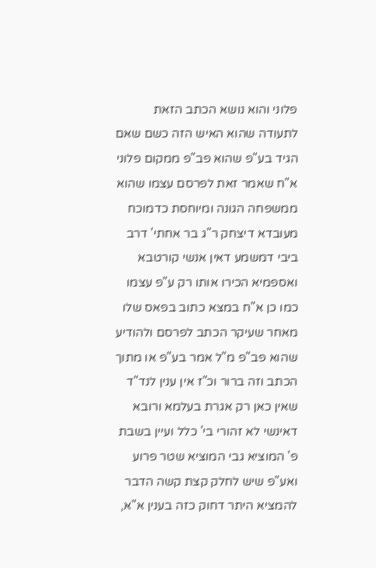פלוני והוא נושא הכתב הזאת לתעודה שהוא האיש הזה כשם שאם הגיד בע"פ שהוא פב"פ ממקום פלוני א"ח שאמר זאת לפרסם עצמו שהוא ממשפחה הגונה ומיוחסת כדמוכח מעובדא דיצחק ר"ג בר אחתי' דרב ביבי דמשמע דאין אנשי קורטבא ואספמיא הכירו אותו רק ע"פ עצמו כמו כן א"ח במצא כתוב בפאס שלו מאחר שעיקר הכתב לפרסם ולהודיע שהוא פב"פ מ"ל אמר בע"פ או מתוך הכתב וזה ברור וכ"ז אין ענין לנד"ד שאין כאן רק אגרת בעלמא ורובא דאינשי לא זהורי בי' כלל ועיין בשבת פ' המוציא גבי המוציא שטר פרוע ואע"פ שיש לחלק קצת קשה הדבר להמציא היתר דחוק כזה בענין א"א,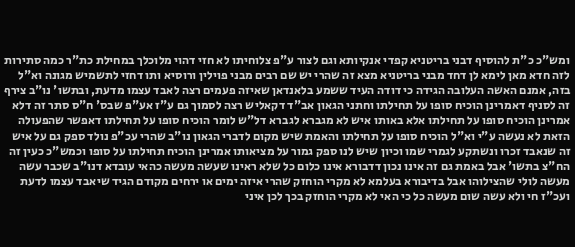ומש"כ כ"ת להוסיף דבני בריטניא קפדי אנקיותא וגם לצור ע"פ צלוחיתו לא חזי דהוי מלוכלך במחילת כת"ר כמה סתירות לזה חדא מאן לימא לן דחד מבני בריטניא מצא זה שהרי יש שם רבים מבני פוילין ורוסיא ותו דחזי לתשמיש מגונה וא"ל בזה, אמנם האשה העלובה הגידה כי דודה העיד ששמע בלאנדאן שאיזה פעמים רצה לאבד עצמו מדעת, ובתשו' נו"ב צירף זה לסניף דאמרינן הוכיח סופו על תחילתו וחתני הגאון אב"ד דקאליש רצה לסמוך גם ע"ז אע"פ שבס' ח"ס סתר זה דלא אמרינן הוכיח סופו על תחילתו אלא באותו איש לא מגברא לגברא דל"ש לומר הוכיח סופו על תחילתו דאפשר שהפעולה הזאת לא נעשה ע"י וא"ל הוכיח סופו על תחילתו והאמת שיש מקום לדברי הגאון נו"ב שהרי עכ"פ נולד ספק גם על איש זה שנאבד זכרו ונשתקע לגמרי שמו וכיון שיש לנו ספק גמור על מציאותו אמרינן הוכיח תחילתו על סופו וכמש"כ כעין זה הח"צ בתשו' אבל באמת גם זה אינו נכון דדבורא אינו כלום כל שלא ראינו שעשה מעשה כהאי עובדא דנו"ב שכבר עשה מעשה לולי שהצילוהו אבל בדיבורא בעלמא לא מקרי הוחזק שהרי איזה ימים או ירחים מקודם הגיד שיאבד עצמו לדעת ועכ"ז חי ולא עשה שום מעשה כל כי האי לא מקרי הוחזק בכך לכן איני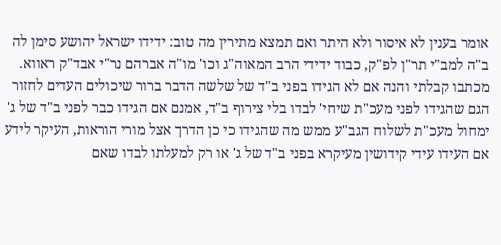אומר בענין לא איסור ולא היתר ואם תמצא מתירין מה טוב: ידידו ישראל יהושע סימן לה ב"ה למב"י תר"ן לפ"ק, כבוד ידידי הרב המאוה"ג וכו' מו"ה אברהם נר"י אבד"ק ראווא. מכתבו קבלתי והנה אם לא הגידו בפני ב"ד של שלשה הדבר ברור שיכולים העדים לחזור הגם שהגידו לפני מעכ"ת שיחי' לבדו בלי צירוף ב"ד, אמנם אם הגידו כבר לפני ב"ד של ג' ימחול מעכ"ת לשלוח הגב"ע ממש מה שהגידו כי כן הדרך אצל מורי הוראות, העיקר לידע אם העידו עידי קידושין מעיקרא בפני ב"ד של ג' או רק למעלתו לבדו שאם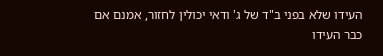העידו שלא בפני ב"ד של ג' ודאי יכולין לחזור, אמנם אם כבר העידו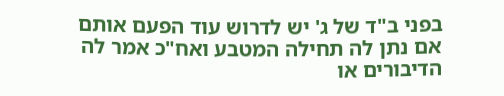בפני ב"ד של ג' יש לדרוש עוד הפעם אותם אם נתן לה תחילה המטבע ואח"כ אמר לה הדיבורים או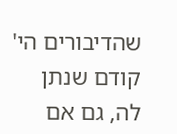שהדיבורים הי' קודם שנתן לה, גם אם